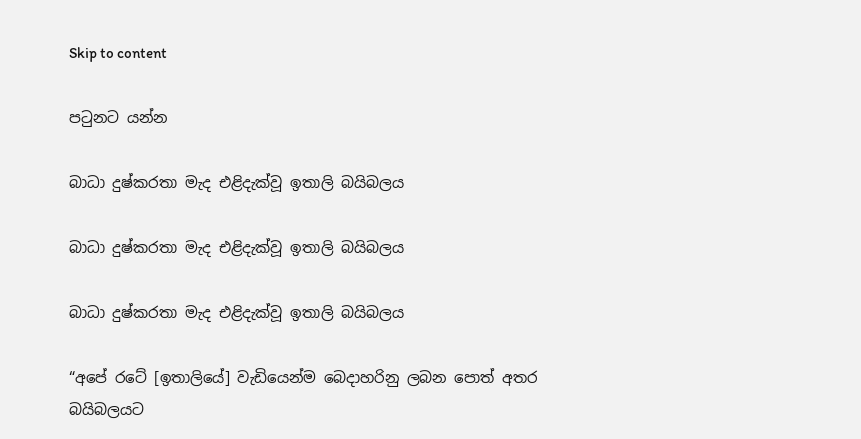Skip to content

පටුනට යන්න

බාධා දුෂ්කරතා මැද එළිදැක්වූ ඉතාලි බයිබලය

බාධා දුෂ්කරතා මැද එළිදැක්වූ ඉතාලි බයිබලය

බාධා දුෂ්කරතා මැද එළිදැක්වූ ඉතාලි බයිබලය

“අපේ රටේ [ඉතාලියේ] වැඩියෙන්ම බෙදාහරිනු ලබන පොත් අතර බයිබලයට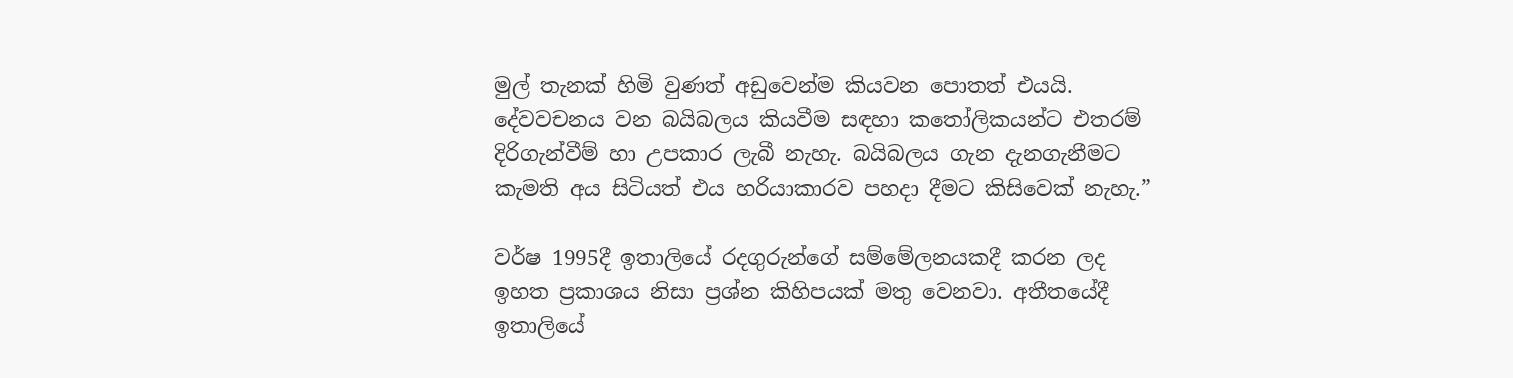මුල් තැනක් හිමි වුණත් අඩුවෙන්ම කියවන පොතත් එයයි. දේවවචනය වන බයිබලය කියවීම සඳහා කතෝලිකයන්ට එතරම් දිරිගැන්වීම් හා උපකාර ලැබී නැහැ. බයිබලය ගැන දැනගැනීමට කැමති අය සිටියත් එය හරියාකාරව පහදා දීමට කිසිවෙක් නැහැ.”

වර්ෂ 1995දී ඉතාලියේ රදගුරුන්ගේ සම්මේලනයකදී කරන ලද ඉහත ප්‍රකාශය නිසා ප්‍රශ්න කිහිපයක් මතු වෙනවා. අතීතයේදී ඉතාලියේ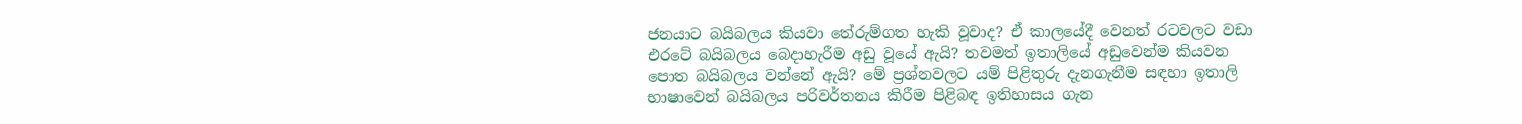ජනයාට බයිබලය කියවා තේරුම්ගත හැකි වූවාද? ඒ කාලයේදී වෙනත් රටවලට වඩා එරටේ බයිබලය බෙදාහැරීම අඩු වූයේ ඇයි? තවමත් ඉතාලියේ අඩුවෙන්ම කියවන පොත බයිබලය වන්නේ ඇයි? මේ ප්‍රශ්නවලට යම් පිළිතුරු දැනගැනීම සඳහා ඉතාලි භාෂාවෙන් බයිබලය පරිවර්තනය කිරීම පිළිබඳ ඉතිහාසය ගැන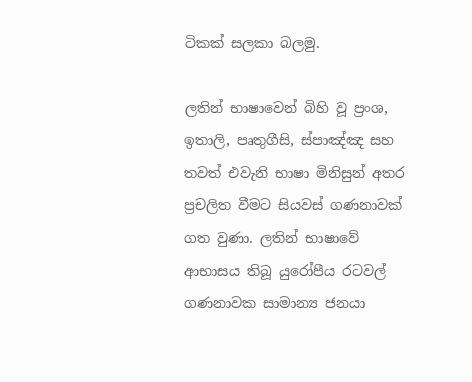ටිකක් සලකා බලමු.

ලතින් භාෂාවෙන් බිහි වූ ප්‍රංශ, ඉතාලි, පෘතුගීසි, ස්පාඤ්ඤ සහ තවත් එවැනි භාෂා මිනිසුන් අතර ප්‍රචලිත වීමට සියවස් ගණනාවක් ගත වුණා. ලතින් භාෂාවේ ආභාසය තිබූ යුරෝපීය රටවල් ගණනාවක සාමාන්‍ය ජනයා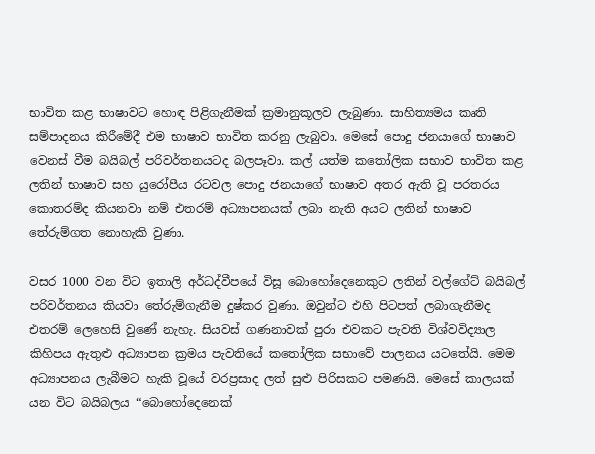භාවිත කළ භාෂාවට හොඳ පිළිගැනීමක් ක්‍රමානුකූලව ලැබුණා. සාහිත්‍යමය කෘති සම්පාදනය කිරීමේදී එම භාෂාව භාවිත කරනු ලැබුවා. මෙසේ පොදු ජනයාගේ භාෂාව වෙනස් වීම බයිබල් පරිවර්තනයටද බලපෑවා. කල් යත්ම කතෝලික සභාව භාවිත කළ ලතින් භාෂාව සහ යුරෝපීය රටවල පොදු ජනයාගේ භාෂාව අතර ඇති වූ පරතරය කොතරම්ද කියනවා නම් එතරම් අධ්‍යාපනයක් ලබා නැති අයට ලතින් භාෂාව තේරුම්ගත නොහැකි වුණා.

වසර 1000 වන විට ඉතාලි අර්ධද්වීපයේ විසූ බොහෝදෙනෙකුට ලතින් වල්ගේට් බයිබල් පරිවර්තනය කියවා තේරුම්ගැනීම දුෂ්කර වුණා. ඔවුන්ට එහි පිටපත් ලබාගැනීමද එතරම් ලෙහෙසි වුණේ නැහැ. සියවස් ගණනාවක් පුරා එවකට පැවති විශ්වවිද්‍යාල කිහිපය ඇතුළු අධ්‍යාපන ක්‍රමය පැවතියේ කතෝලික සභාවේ පාලනය යටතේයි. මෙම අධ්‍යාපනය ලැබීමට හැකි වූයේ වරප්‍රසාද ලත් සුළු පිරිසකට පමණයි. මෙසේ කාලයක් යන විට බයිබලය “බොහෝදෙනෙක්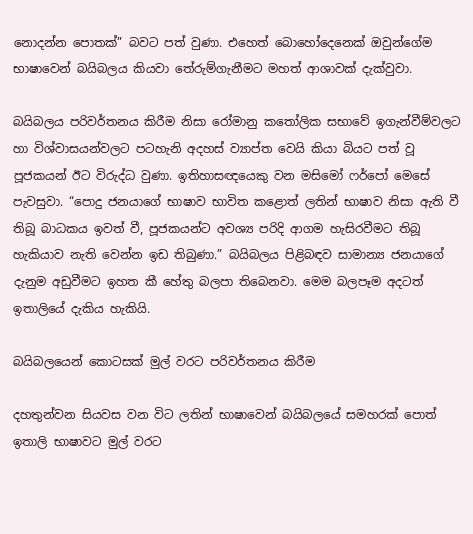නොදන්න පොතක්” බවට පත් වුණා. එහෙත් බොහෝදෙනෙක් ඔවුන්ගේම භාෂාවෙන් බයිබලය කියවා තේරුම්ගැනීමට මහත් ආශාවක් දැක්වුවා.

බයිබලය පරිවර්තනය කිරීම නිසා රෝමානු කතෝලික සභාවේ ඉගැන්වීම්වලට හා විශ්වාසයන්වලට පටහැනි අදහස් ව්‍යාප්ත වෙයි කියා බියට පත් වූ පූජකයන් ඊට විරුද්ධ වුණා. ඉතිහාසඥයෙකු වන මසිමෝ ෆර්පෝ මෙසේ පැවසුවා. “පොදු ජනයාගේ භාෂාව භාවිත කළොත් ලතින් භාෂාව නිසා ඇති වී තිබූ බාධකය ඉවත් වී, පූජකයන්ට අවශ්‍ය පරිදි ආගම හැසිරවීමට තිබූ හැකියාව නැති වෙන්න ඉඩ තිබුණා.” බයිබලය පිළිබඳව සාමාන්‍ය ජනයාගේ දැනුම අඩුවීමට ඉහත කී හේතු බලපා තිබෙනවා. මෙම බලපෑම අදටත් ඉතාලියේ දැකිය හැකියි.

බයිබලයෙන් කොටසක් මුල් වරට පරිවර්තනය කිරීම

දහතුන්වන සියවස වන විට ලතින් භාෂාවෙන් බයිබලයේ සමහරක් පොත් ඉතාලි භාෂාවට මුල් වරට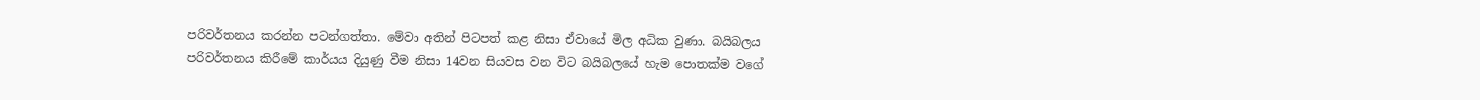පරිවර්තනය කරන්න පටන්ගත්තා. මේවා අතින් පිටපත් කළ නිසා ඒවායේ මිල අධික වුණා. බයිබලය පරිවර්තනය කිරීමේ කාර්යය දියුණු වීම නිසා 14වන සියවස වන විට බයිබලයේ හැම පොතක්ම වගේ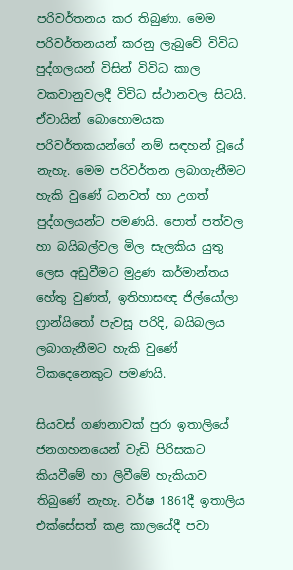පරිවර්තනය කර තිබුණා. මෙම පරිවර්තනයන් කරනු ලැබුවේ විවිධ පුද්ගලයන් විසින් විවිධ කාල වකවානුවලදී විවිධ ස්ථානවල සිටයි. ඒවායින් බොහොමයක පරිවර්තකයන්ගේ නම් සඳහන් වූයේ නැහැ. මෙම පරිවර්තන ලබාගැනීමට හැකි වුණේ ධනවත් හා උගත් පුද්ගලයන්ට පමණයි. පොත් පත්වල හා බයිබල්වල මිල සැලකිය යුතු ලෙස අඩුවීමට මුද්‍රණ කර්මාන්තය හේතු වුණත්, ඉතිහාසඥ ජිල්යෝලා ෆ්‍රාන්යිතෝ පැවසූ පරිදි, බයිබලය ලබාගැනීමට හැකි වුණේ ටිකදෙනෙකුට පමණයි.

සියවස් ගණනාවක් පුරා ඉතාලියේ ජනගහනයෙන් වැඩි පිරිසකට කියවීමේ හා ලිවීමේ හැකියාව තිබුණේ නැහැ. වර්ෂ 1861දී ඉතාලිය එක්සේසත් කළ කාලයේදී පවා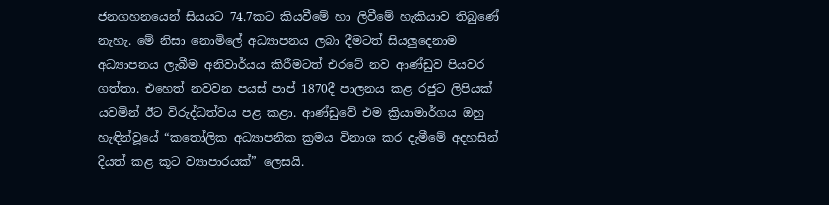ජනගහනයෙන් සියයට 74.7කට කියවීමේ හා ලිවීමේ හැකියාව තිබුණේ නැහැ. මේ නිසා නොමිලේ අධ්‍යාපනය ලබා දීමටත් සියලුදෙනාම අධ්‍යාපනය ලැබීම අනිවාර්යය කිරීමටත් එරටේ නව ආණ්ඩුව පියවර ගත්තා. එහෙත් නවවන පයස් පාප් 1870දී පාලනය කළ රජුට ලිපියක් යවමින් ඊට විරුද්ධත්වය පළ කළා. ආණ්ඩුවේ එම ක්‍රියාමාර්ගය ඔහු හැඳින්වූයේ “කතෝලික අධ්‍යාපනික ක්‍රමය විනාශ කර දැමීමේ අදහසින් දියත් කළ කූට ව්‍යාපාරයක්” ලෙසයි.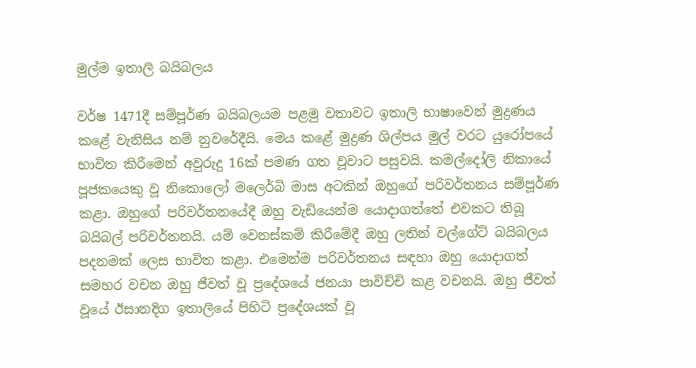මුල්ම ඉතාලි බයිබලය

වර්ෂ 1471දී සම්පූර්ණ බයිබලයම පළමු වතාවට ඉතාලි භාෂාවෙන් මුද්‍රණය කළේ වැනිසිය නම් නුවරේදීයි. මෙය කළේ මුද්‍රණ ශිල්පය මුල් වරට යුරෝපයේ භාවිත කිරීමෙන් අවුරුදු 16ක් පමණ ගත වූවාට පසුවයි. කමල්දෝලි නිකායේ පූජකයෙකු වූ නිකොලෝ මලෙර්බි මාස අටකින් ඔහුගේ පරිවර්තනය සම්පූර්ණ කළා. ඔහුගේ පරිවර්තනයේදී ඔහු වැඩියෙන්ම යොදාගත්තේ එවකට තිබූ බයිබල් පරිවර්තනයි. යම් වෙනස්කම් කිරීමේදී ඔහු ලතින් වල්ගේට් බයිබලය පදනමක් ලෙස භාවිත කළා. එමෙන්ම පරිවර්තනය සඳහා ඔහු යොදාගත් සමහර වචන ඔහු ජීවත් වූ ප්‍රදේශයේ ජනයා පාවිච්චි කළ වචනයි. ඔහු ජීවත් වූයේ ඊසානදිග ඉතාලියේ පිහිටි ප්‍රදේශයක් වූ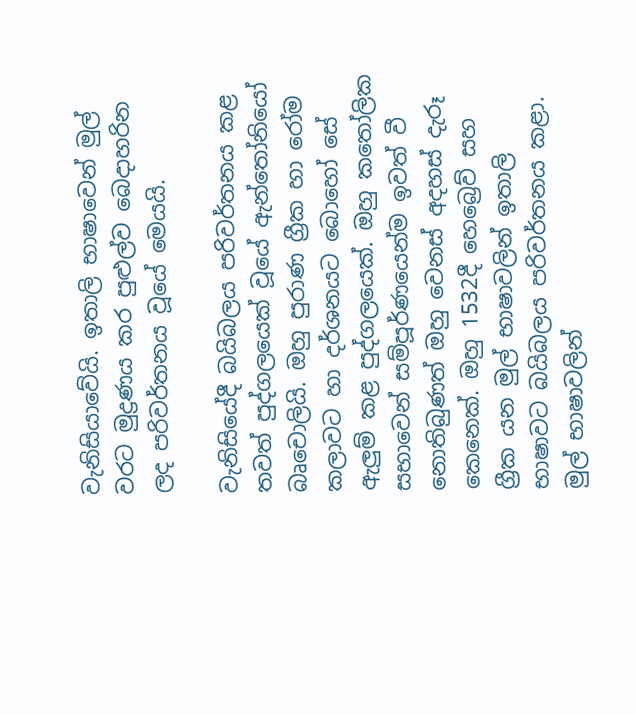වැනිසියාවේයි. ඉතාලි භාෂාවෙන් මුල් වරට මුද්‍රණය කර පුළුල්ව බෙදාහරින ලද පරිවර්තනය වූයේ මෙයයි.

වැනිසියේදී බයිබලය පරිවර්තනය කළ තවත් පුද්ගලයෙක් වූයේ ඇන්තෝනියෝ බෘචොලියි. ඔහු පුරාණ ග්‍රීක හා රෝම කලාවට හා දර්ශනයට බොහෝ සේ ඇලුම් කළ පුද්ගලයෙක්. ඔහු කතෝලික සභාවෙන් සම්පූර්ණයෙන්ම ඉවත් වී නොතිබුණත් ඔහු වෙනස් අදහස් දැරූ කෙනෙක්. ඔහු 1532දී හෙබ්‍රෙව් සහ ග්‍රීක යන මුල් භාෂාවලින් ඉතාලි භාෂාවට බයිබලය පරිවර්තනය කළා. මුල් භාෂාවලින්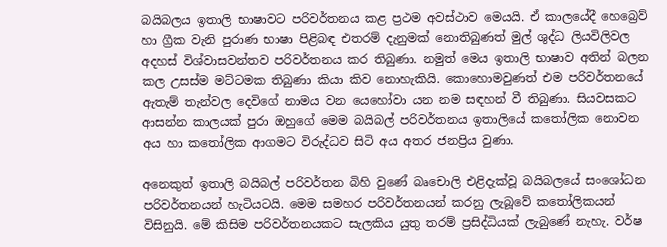බයිබලය ඉතාලි භාෂාවට පරිවර්තනය කළ ප්‍රථම අවස්ථාව මෙයයි. ඒ කාලයේදී හෙබ්‍රෙව් හා ග්‍රීක වැනි පුරාණ භාෂා පිළිබඳ එතරම් දැනුමක් නොතිබුණත් මුල් ශුද්ධ ලියවිලිවල අදහස් විශ්වාසවන්තව පරිවර්තනය කර තිබුණා. නමුත් මෙය ඉතාලි භාෂාව අතින් බලන කල උසස්ම මට්ටමක තිබුණා කියා කිව නොහැකියි. කොහොමවුණත් එම පරිවර්තනයේ ඇතැම් තැන්වල දෙවිගේ නාමය වන යෙහෝවා යන නම සඳහන් වී තිබුණා. සියවසකට ආසන්න කාලයක් පුරා ඔහුගේ මෙම බයිබල් පරිවර්තනය ඉතාලියේ කතෝලික නොවන අය හා කතෝලික ආගමට විරුද්ධව සිටි අය අතර ජනප්‍රිය වුණා.

අනෙකුත් ඉතාලි බයිබල් පරිවර්තන බිහි වුණේ බෘචොලි එළිදැක්වූ බයිබලයේ සංශෝධන පරිවර්තනයන් හැටියටයි. මෙම සමහර පරිවර්තනයන් කරනු ලැබූවේ කතෝලිකයන් විසිනුයි. මේ කිසිම පරිවර්තනයකට සැලකිය යුතු තරම් ප්‍රසිද්ධියක් ලැබුණේ නැහැ. වර්ෂ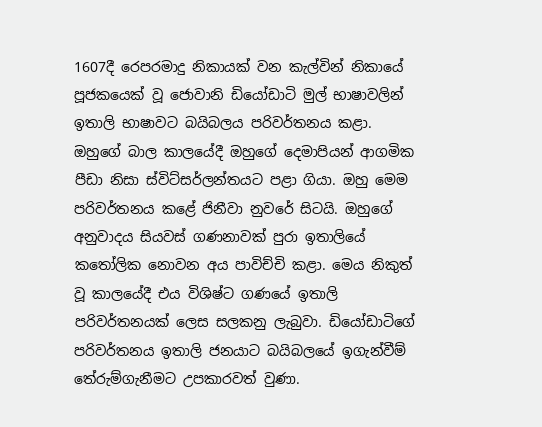1607දී රෙපරමාදු නිකායක් වන කැල්වින් නිකායේ පූජකයෙක් වූ ජොවානි ඩියෝඩාටි මුල් භාෂාවලින් ඉතාලි භාෂාවට බයිබලය පරිවර්තනය කළා. ඔහුගේ බාල කාලයේදී ඔහුගේ දෙමාපියන් ආගමික පීඩා නිසා ස්විට්සර්ලන්තයට පළා ගියා. ඔහු මෙම පරිවර්තනය කළේ ජිනීවා නුවරේ සිටයි. ඔහුගේ අනුවාදය සියවස් ගණනාවක් පුරා ඉතාලියේ කතෝලික නොවන අය පාවිච්චි කළා. මෙය නිකුත් වූ කාලයේදී එය විශිෂ්ට ගණයේ ඉතාලි පරිවර්තනයක් ලෙස සලකනු ලැබුවා. ඩියෝඩාටිගේ පරිවර්තනය ඉතාලි ජනයාට බයිබලයේ ඉගැන්වීම් තේරුම්ගැනීමට උපකාරවත් වුණා.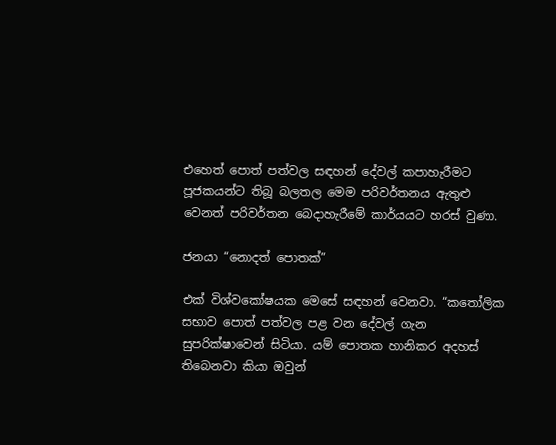එහෙත් පොත් පත්වල සඳහන් දේවල් කපාහැරීමට පූජකයන්ට තිබූ බලතල මෙම පරිවර්තනය ඇතුළු වෙනත් පරිවර්තන බෙදාහැරීමේ කාර්යයට හරස් වුණා.

ජනයා “නොදත් පොතක්”

එක් විශ්වකෝෂයක මෙසේ සඳහන් වෙනවා. “කතෝලික සභාව පොත් පත්වල පළ වන දේවල් ගැන සුපරික්ෂාවෙන් සිටියා. යම් පොතක හානිකර අදහස් තිබෙනවා කියා ඔවුන්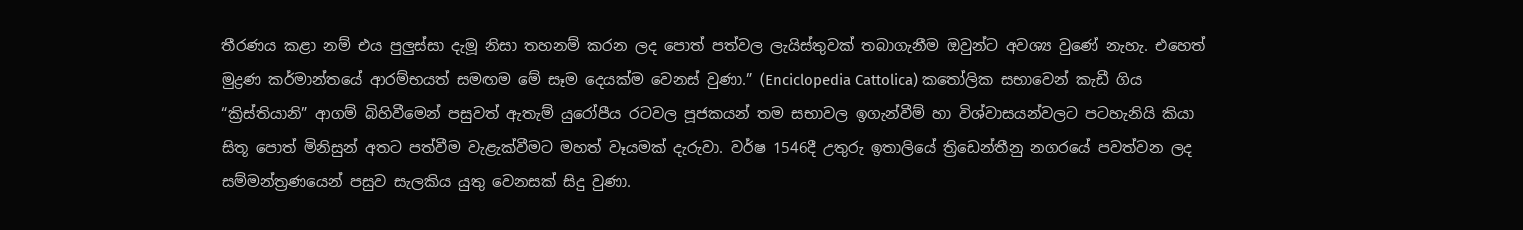තීරණය කළා නම් එය පුලුස්සා දැමූ නිසා තහනම් කරන ලද පොත් පත්වල ලැයිස්තුවක් තබාගැනීම ඔවුන්ට අවශ්‍ය වුණේ නැහැ. එහෙත් මුද්‍රණ කර්මාන්තයේ ආරම්භයත් සමඟම මේ සෑම දෙයක්ම වෙනස් වුණා.” (Enciclopedia Cattolica) කතෝලික සභාවෙන් කැඩී ගිය “ක්‍රිස්තියානි” ආගම් බිහිවීමෙන් පසුවත් ඇතැම් යුරෝපීය රටවල පූජකයන් තම සභාවල ඉගැන්වීම් හා විශ්වාසයන්වලට පටහැනියි කියා සිතූ පොත් මිනිසුන් අතට පත්වීම වැළැක්වීමට මහත් වෑයමක් දැරුවා. වර්ෂ 1546දී උතුරු ඉතාලියේ ත්‍රිඩෙන්තීනු නගරයේ පවත්වන ලද සම්මන්ත්‍රණයෙන් පසුව සැලකිය යුතු වෙනසක් සිදු වුණා.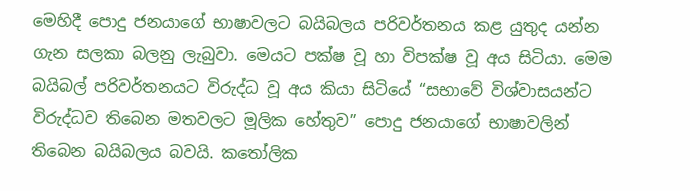මෙහිදී පොදු ජනයාගේ භාෂාවලට බයිබලය පරිවර්තනය කළ යුතුද යන්න ගැන සලකා බලනු ලැබුවා. මෙයට පක්ෂ වූ හා විපක්ෂ වූ අය සිටියා. මෙම බයිබල් පරිවර්තනයට විරුද්ධ වූ අය කියා සිටියේ “සභාවේ විශ්වාසයන්ට විරුද්ධව තිබෙන මතවලට මූලික හේතුව” පොදු ජනයාගේ භාෂාවලින් තිබෙන බයිබලය බවයි. කතෝලික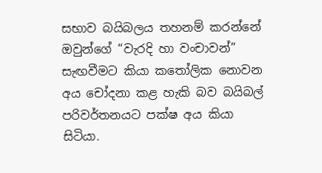සභාව බයිබලය තහනම් කරන්නේ ඔවුන්ගේ “වැරදි හා වංචාවන්” සැඟවීමට කියා කතෝලික නොවන අය චෝදනා කළ හැකි බව බයිබල් පරිවර්තනයට පක්ෂ අය කියා සිටියා.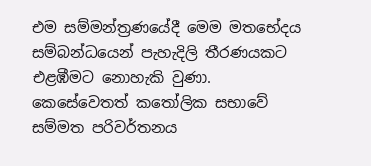එම සම්මන්ත්‍රණයේදී මෙම මතභේදය සම්බන්ධයෙන් පැහැදිලි තීරණයකට එළඹීමට නොහැකි වුණා. කෙසේවෙතත් කතෝලික සභාවේ සම්මත පරිවර්තනය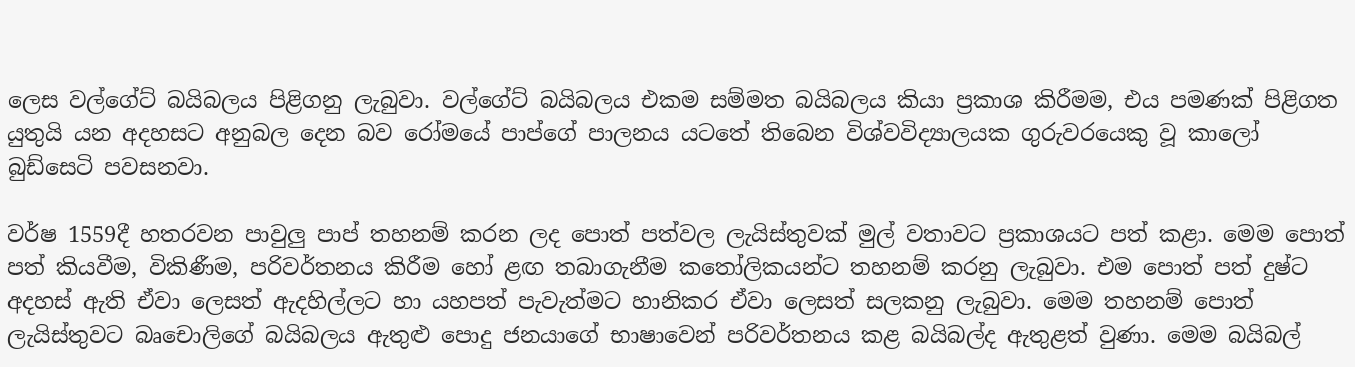ලෙස වල්ගේට් බයිබලය පිළිගනු ලැබුවා. වල්ගේට් බයිබලය එකම සම්මත බයිබලය කියා ප්‍රකාශ කිරීමම, එය පමණක් පිළිගත යුතුයි යන අදහසට අනුබල දෙන බව රෝමයේ පාප්ගේ පාලනය යටතේ තිබෙන විශ්වවිද්‍යාලයක ගුරුවරයෙකු වූ කාලෝ බුඩ්සෙටි පවසනවා.

වර්ෂ 1559දී හතරවන පාවුලු පාප් තහනම් කරන ලද පොත් පත්වල ලැයිස්තුවක් මුල් වතාවට ප්‍රකාශයට පත් කළා. මෙම පොත් පත් කියවීම, විකිණීම, පරිවර්තනය කිරීම හෝ ළඟ තබාගැනීම කතෝලිකයන්ට තහනම් කරනු ලැබුවා. එම පොත් පත් දුෂ්ට අදහස් ඇති ඒවා ලෙසත් ඇදහිල්ලට හා යහපත් පැවැත්මට හානිකර ඒවා ලෙසත් සලකනු ලැබුවා. මෙම තහනම් පොත් ලැයිස්තුවට බෘචොලිගේ බයිබලය ඇතුළු පොදු ජනයාගේ භාෂාවෙන් පරිවර්තනය කළ බයිබල්ද ඇතුළත් වුණා. මෙම බයිබල්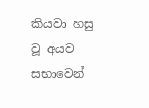කියවා හසු වූ අයව සභාවෙන්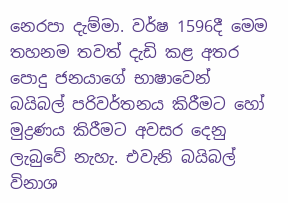නෙරපා දැම්මා. වර්ෂ 1596දී මෙම තහනම තවත් දැඩි කළ අතර පොදු ජනයාගේ භාෂාවෙන් බයිබල් පරිවර්තනය කිරීමට හෝ මුද්‍රණය කිරීමට අවසර දෙනු ලැබුවේ නැහැ. එවැනි බයිබල් විනාශ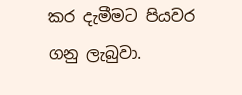කර දැමීමට පියවර ගනු ලැබුවා.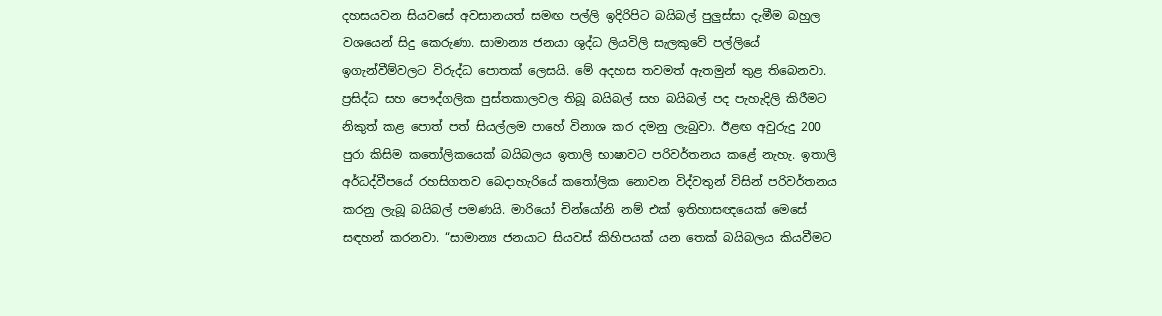දහසයවන සියවසේ අවසානයත් සමඟ පල්ලි ඉදිරිපිට බයිබල් පුලුස්සා දැමීම බහුල වශයෙන් සිදු කෙරුණා. සාමාන්‍ය ජනයා ශුද්ධ ලියවිලි සැලකුවේ පල්ලියේ ඉගැන්වීම්වලට විරුද්ධ පොතක් ලෙසයි. මේ අදහස තවමත් ඇතමුන් තුළ තිබෙනවා. ප්‍රසිද්ධ සහ පෞද්ගලික පුස්තකාලවල තිබූ බයිබල් සහ බයිබල් පද පැහැදිලි කිරීමට නිකුත් කළ පොත් පත් සියල්ලම පාහේ විනාශ කර දමනු ලැබුවා. ඊළඟ අවුරුදු 200 පුරා කිසිම කතෝලිකයෙක් බයිබලය ඉතාලි භාෂාවට පරිවර්තනය කළේ නැහැ. ඉතාලි අර්ධද්වීපයේ රහසිගතව බෙදාහැරියේ කතෝලික නොවන විද්වතුන් විසින් පරිවර්තනය කරනු ලැබූ බයිබල් පමණයි. මාරියෝ චින්යෝනි නම් එක් ඉතිහාසඥයෙක් මෙසේ සඳහන් කරනවා. “සාමාන්‍ය ජනයාට සියවස් කිහිපයක් යන තෙක් බයිබලය කියවීමට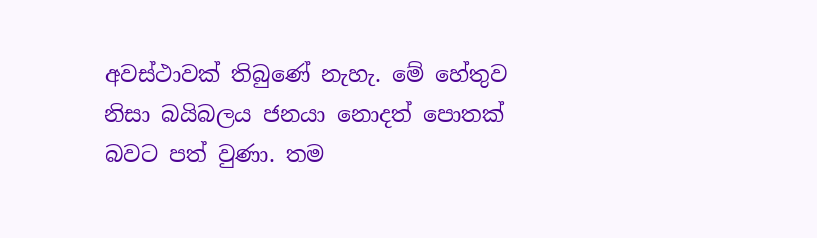අවස්ථාවක් තිබුණේ නැහැ. මේ හේතුව නිසා බයිබලය ජනයා නොදත් පොතක් බවට පත් වුණා. තම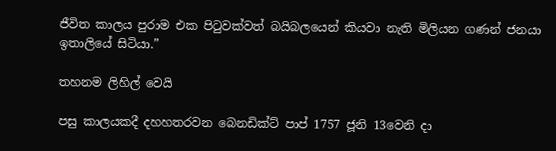ජීවිත කාලය පුරාම එක පිටුවක්වත් බයිබලයෙන් කියවා නැති මිලියන ගණන් ජනයා ඉතාලියේ සිටියා.”

තහනම ලිහිල් වෙයි

පසු කාලයකදී දහහතරවන බෙනඩික්ට් පාප් 1757 ජූනි 13වෙනි දා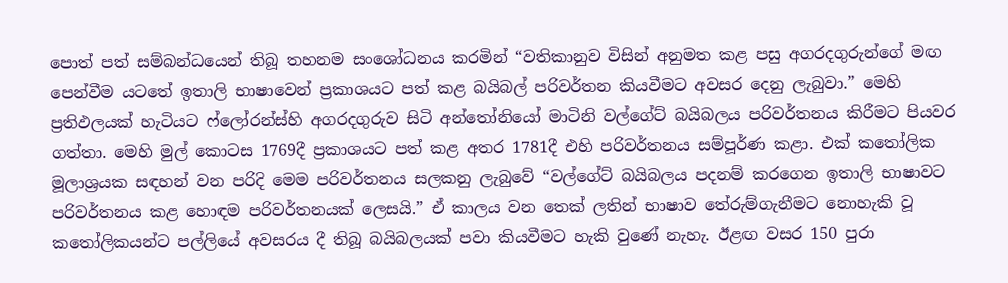පොත් පත් සම්බන්ධයෙන් තිබූ තහනම සංශෝධනය කරමින් “වතිකානුව විසින් අනුමත කළ පසු අගරදගුරුන්ගේ මඟ පෙන්වීම යටතේ ඉතාලි භාෂාවෙන් ප්‍රකාශයට පත් කළ බයිබල් පරිවර්තන කියවීමට අවසර දෙනු ලැබුවා.” මෙහි ප්‍රතිඵලයක් හැටියට ෆ්ලෝරන්ස්හි අගරදගුරුව සිටි අන්තෝනියෝ මාටිනි වල්ගේට් බයිබලය පරිවර්තනය කිරීමට පියවර ගත්තා. මෙහි මුල් කොටස 1769දී ප්‍රකාශයට පත් කළ අතර 1781දී එහි පරිවර්තනය සම්පූර්ණ කළා. එක් කතෝලික මූලාශ්‍රයක සඳහන් වන පරිදි මෙම පරිවර්තනය සලකනු ලැබුවේ “වල්ගේට් බයිබලය පදනම් කරගෙන ඉතාලි භාෂාවට පරිවර්තනය කළ හොඳම පරිවර්තනයක් ලෙසයි.” ඒ කාලය වන තෙක් ලතින් භාෂාව තේරුම්ගැනීමට නොහැකි වූ කතෝලිකයන්ට පල්ලියේ අවසරය දී තිබූ බයිබලයක් පවා කියවීමට හැකි වුණේ නැහැ. ඊළඟ වසර 150 පුරා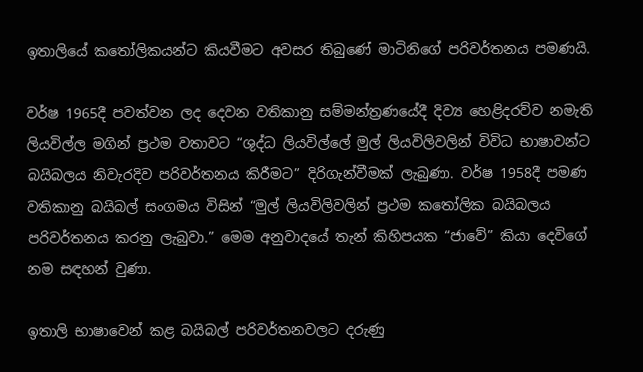ඉතාලියේ කතෝලිකයන්ට කියවීමට අවසර තිබුණේ මාටිනිගේ පරිවර්තනය පමණයි.

වර්ෂ 1965දී පවත්වන ලද දෙවන වතිකානු සම්මන්ත්‍රණයේදී දිව්‍ය හෙළිදරව්ව නමැති ලියවිල්ල මගින් ප්‍රථම වතාවට “ශුද්ධ ලියවිල්ලේ මුල් ලියවිලිවලින් විවිධ භාෂාවන්ට බයිබලය නිවැරදිව පරිවර්තනය කිරීමට” දිරිගැන්වීමක් ලැබුණා. වර්ෂ 1958දී පමණ වතිකානු බයිබල් සංගමය විසින් “මුල් ලියවිලිවලින් ප්‍රථම කතෝලික බයිබලය පරිවර්තනය කරනු ලැබුවා.” මෙම අනුවාදයේ තැන් කිහිපයක “ජාවේ” කියා දෙවිගේ නම සඳහන් වුණා.

ඉතාලි භාෂාවෙන් කළ බයිබල් පරිවර්තනවලට දරුණු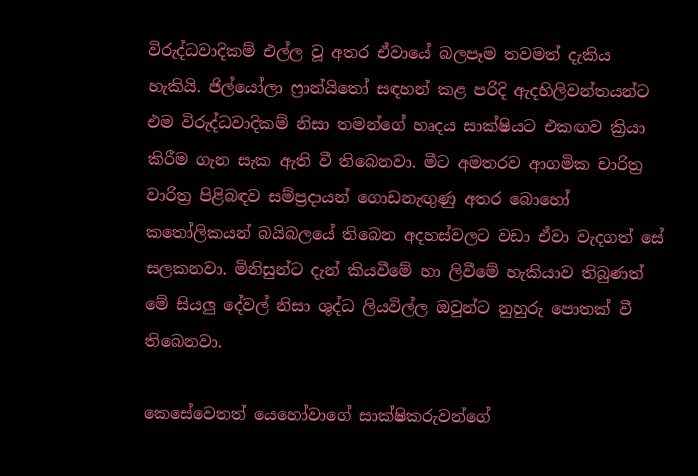විරුද්ධවාදිකම් එල්ල වූ අතර ඒවායේ බලපෑම තවමත් දැකිය හැකියි. ජිල්යෝලා ෆ්‍රාන්යිතෝ සඳහන් කළ පරිදි ඇදහිලිවන්තයන්ට එම විරුද්ධවාදිකම් නිසා තමන්ගේ හෘදය සාක්ෂියට එකඟව ක්‍රියා කිරීම ගැන සැක ඇති වී තිබෙනවා. මීට අමතරව ආගමික චාරිත්‍ර වාරිත්‍ර පිළිබඳව සම්ප්‍රදායන් ගොඩනැඟුණු අතර බොහෝ කතෝලිකයන් බයිබලයේ තිබෙන අදහස්වලට වඩා ඒවා වැදගත් සේ සලකනවා. මිනිසුන්ට දැන් කියවීමේ හා ලිවීමේ හැකියාව තිබුණත් මේ සියලු දේවල් නිසා ශුද්ධ ලියවිල්ල ඔවුන්ට නුහුරු පොතක් වී තිබෙනවා.

කෙසේවෙතත් යෙහෝවාගේ සාක්ෂිකරුවන්ගේ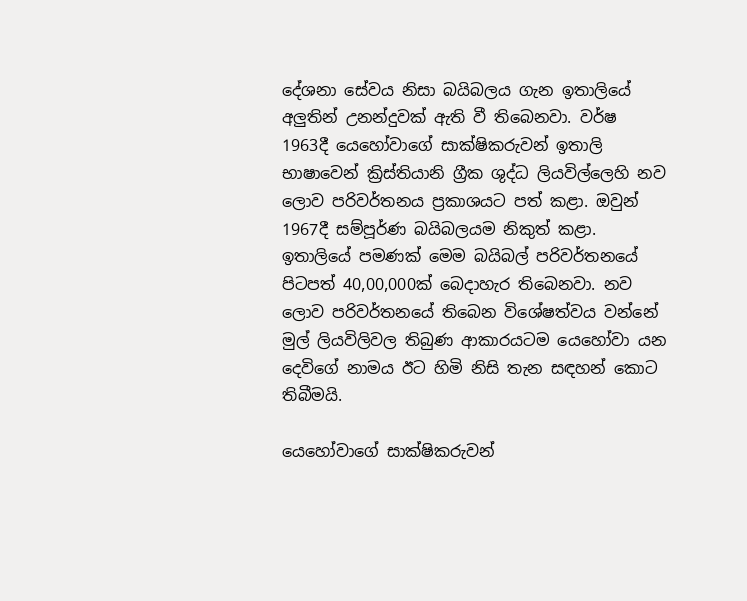දේශනා සේවය නිසා බයිබලය ගැන ඉතාලියේ අලුතින් උනන්දුවක් ඇති වී තිබෙනවා. වර්ෂ 1963දී යෙහෝවාගේ සාක්ෂිකරුවන් ඉතාලි භාෂාවෙන් ක්‍රිස්තියානි ග්‍රීක ශුද්ධ ලියවිල්ලෙහි නව ලොව පරිවර්තනය ප්‍රකාශයට පත් කළා. ඔවුන් 1967දී සම්පූර්ණ බයිබලයම නිකුත් කළා. ඉතාලියේ පමණක් මෙම බයිබල් පරිවර්තනයේ පිටපත් 40,00,000ක් බෙදාහැර තිබෙනවා. නව ලොව පරිවර්තනයේ තිබෙන විශේෂත්වය වන්නේ මුල් ලියවිලිවල තිබුණ ආකාරයටම යෙහෝවා යන දෙවිගේ නාමය ඊට හිමි නිසි තැන සඳහන් කොට තිබීමයි.

යෙහෝවාගේ සාක්ෂිකරුවන්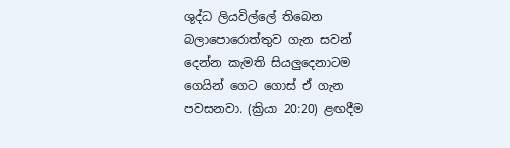ශුද්ධ ලියවිල්ලේ තිබෙන බලාපොරොත්තුව ගැන සවන් දෙන්න කැමති සියලුදෙනාටම ගෙයින් ගෙට ගොස් ඒ ගැන පවසනවා. (ක්‍රියා 20:20) ළඟදීම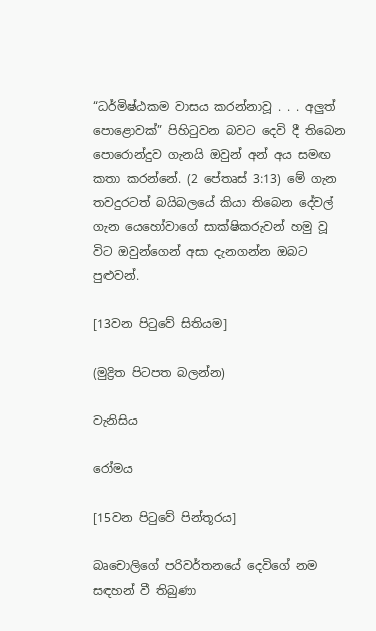“ධර්මිෂ්ඨකම වාසය කරන්නාවූ . . . අලුත් පොළොවක්” පිහිටුවන බවට දෙවි දී තිබෙන පොරොන්දුව ගැනයි ඔවුන් අන් අය සමඟ කතා කරන්නේ. (2 පේතෘස් 3:13) මේ ගැන තවදුරටත් බයිබලයේ කියා තිබෙන දේවල් ගැන යෙහෝවාගේ සාක්ෂිකරුවන් හමු වූ විට ඔවුන්ගෙන් අසා දැනගන්න ඔබට පුළුවන්.

[13වන පිටුවේ සිතියම]

(මුද්‍රිත පිටපත බලන්න)

වැනිසිය

රෝමය

[15වන පිටුවේ පින්තූරය]

බෘචොලිගේ පරිවර්තනයේ දෙවිගේ නම සඳහන් වී තිබුණා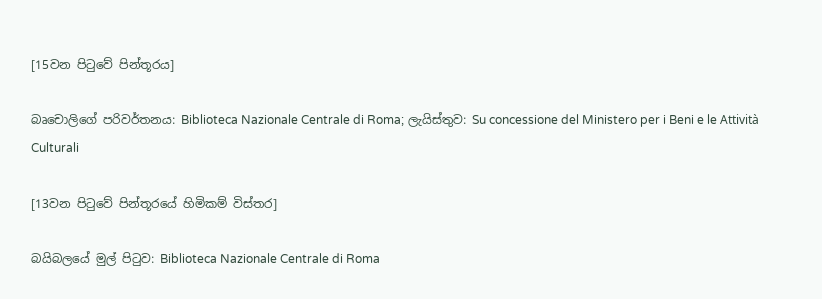[15වන පිටුවේ පින්තූරය]

බෘචොලිගේ පරිවර්තනය: Biblioteca Nazionale Centrale di Roma; ලැයිස්තුව: Su concessione del Ministero per i Beni e le Attività Culturali

[13වන පිටුවේ පින්තූරයේ හිමිකම් විස්තර]

බයිබලයේ මුල් පිටුව: Biblioteca Nazionale Centrale di Roma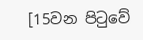[15වන පිටුවේ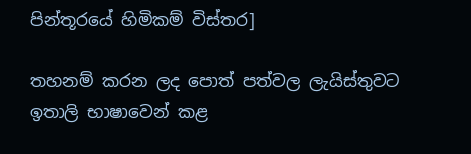පින්තූරයේ හිමිකම් විස්තර]

තහනම් කරන ලද පොත් පත්වල ලැයිස්තුවට ඉතාලි භාෂාවෙන් කළ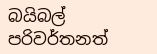බයිබල් පරිවර්තනත්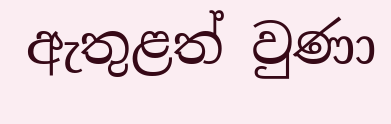ඇතුළත් වුණා